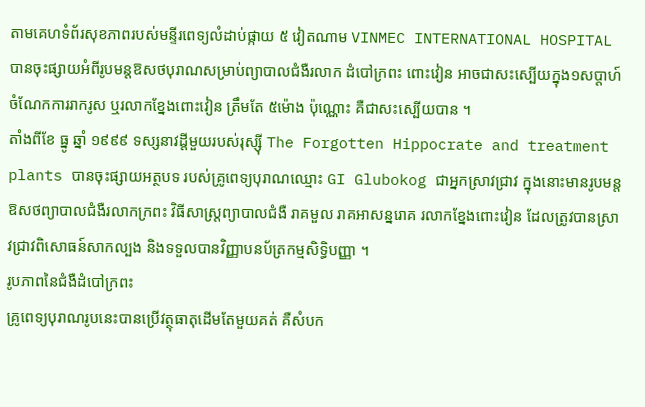តាមគេហទំព័រសុខភាពរបស់មន្ទីរពេទ្យលំដាប់ផ្កាយ ៥ វៀតណាម VINMEC INTERNATIONAL HOSPITAL បានចុះផ្សាយអំពីរូបមន្តឱសថបុរាណសម្រាប់ព្យាបាលជំងឺរលាក ដំបៅក្រពះ ពោះវៀន អាចជាសះស្បើយក្នុង១សប្តាហ៍ ចំណែកការរាករូស ឬរលាកខ្នែងពោះវៀន ត្រឹមតែ ៥ម៉ោង ប៉ុណ្ណោះ គឺជាសះស្បើយបាន ។
តាំងពីខែ ធ្នូ ឆ្នាំ ១៩៩៩ ទស្សនាវដ្តីមួយរបស់រុស្ស៊ី The Forgotten Hippocrate and treatment plants បានចុះផ្សាយអត្ថបទ របស់គ្រូពេទ្យបុរាណឈ្មោះ GI Glubokog ជាអ្នកស្រាវជ្រាវ ក្នុងនោះមានរូបមន្តឱសថព្យាបាលជំងឺរលាកក្រពះ វិធីសាស្ត្រព្យាបាលជំងឺ រាគមួល រាគអាសន្នរោគ រលាកខ្នែងពោះវៀន ដែលត្រូវបានស្រាវជ្រាវពិសោធន៍សាកល្បង និងទទួលបានវិញ្ញាបនប័ត្រកម្មសិទ្ធិបញ្ញា ។
រូបភាពនៃជំងឺដំបៅក្រពះ
គ្រូពេទ្យបុរាណរូបនេះបានប្រើវត្ថុធាតុដើមតែមួយគត់ គឺសំបក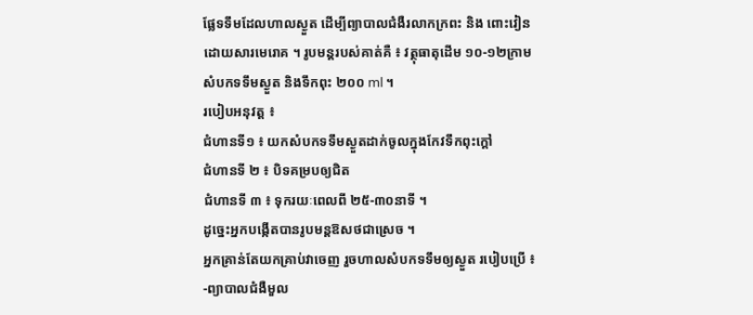ផ្លែទទឹមដែលហាលស្ងួត ដើម្បីព្យាបាលជំងឺរលាកក្រពះ និង ពោះវៀនដោយសារមេរោគ ។ រូបមន្តរបស់គាត់គឺ ៖ វត្ថុធាតុដើម ១០-១២ក្រាម សំបកទទឹមស្ងួត និងទឹកពុះ ២០០ ml ។
របៀបអនុវត្ត ៖
ជំហានទី១ ៖ យកសំបកទទឹមស្ងួតដាក់ចូលក្នុងកែវទឹកពុះក្តៅ
ជំហានទី ២ ៖ បិទគម្របឲ្យជិត
ជំហានទី ៣ ៖ ទុករយៈពេលពី ២៥-៣០នាទី ។
ដូច្នេះអ្នកបង្កើតបានរូបមន្តឱសថជាស្រេច ។
អ្នកគ្រាន់តែយកគ្រាប់វាចេញ រួចហាលសំបកទទឹមឲ្យស្ងួត របៀបប្រើ ៖
-ព្យាបាលជំងឺមួល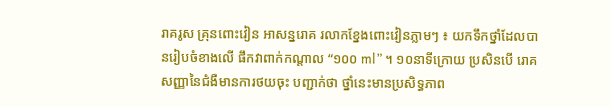រាគរូស គ្រុនពោះវៀន អាសន្នរោគ រលាកខ្នែងពោះវៀនភ្លាមៗ ៖ យកទឹកថ្នាំដែលបានរៀបចំខាងលើ ផឹកវាពាក់កណ្តាល “១០០ ml” ។ ១០នាទីក្រោយ ប្រសិនបើ រោគសញ្ញានៃជំងឺមានការថយចុះ បញ្ជាក់ថា ថ្នាំនេះមានប្រសិទ្ធភាព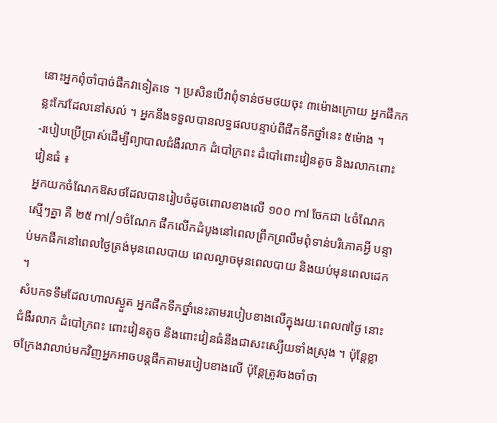នោះអ្នកពុំចាំបាច់ផឹកវាទៀតទេ ។ ប្រសិនបើវាពុំទាន់ថមថយចុះ ៣ម៉ោងក្រោយ អ្នកផឹកកន្លះកែវដែលនៅសល់ ។ អ្នកនឹងទទួលបានលទ្ធផលបន្ទាប់ពីផឹកទឹកថ្នាំនេះ ៥ម៉ោង ។
-របៀបប្រើប្រាស់ដើម្បីព្យាបាលជំងឺរលាក ដំបៅក្រពះ ដំបៅពោះវៀនតូច និងរលាកពោះវៀនធំ ៖
អ្នកយកចំណែកឱសថដែលបានរៀបចំដូចពោលខាងលើ ១០០ ml ចែកជា ៤ចំណែកស្មើៗគ្នា គឺ ២៥ ml/១ចំណែក ផឹកលើកដំបូងនៅពេលព្រឹកព្រលឹមពុំទាន់បរិភោគអ្វី បន្ទាប់មកផឹកនៅពេលថ្ងៃត្រង់មុនពេលបាយ ពេលល្ងាចមុនពេលបាយ និងយប់មុនពេលដេក ។
សំបកទទឹមដែលហាលស្ងួត អ្នកផឹកទឹកថ្នាំនេះតាមរបៀបខាងលើក្នុងរយៈពេល៧ថ្ងៃ នោះជំងឺរលាក ដំបៅក្រពះ ពោះវៀនតូច និងពោះវៀនធំនឹងជាសះស្បើយទាំងស្រុង ។ ប៉ុន្តែខ្លាចក្រែងវាលាប់មកវិញអ្នកអាចបន្តផឹកតាមរបៀបខាងលើ ប៉ុន្តែត្រូវចងចាំថា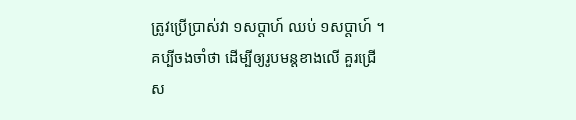ត្រូវប្រើប្រាស់វា ១សប្តាហ៍ ឈប់ ១សប្តាហ៍ ។
គប្បីចងចាំថា ដើម្បីឲ្យរូបមន្តខាងលើ គួរជ្រើស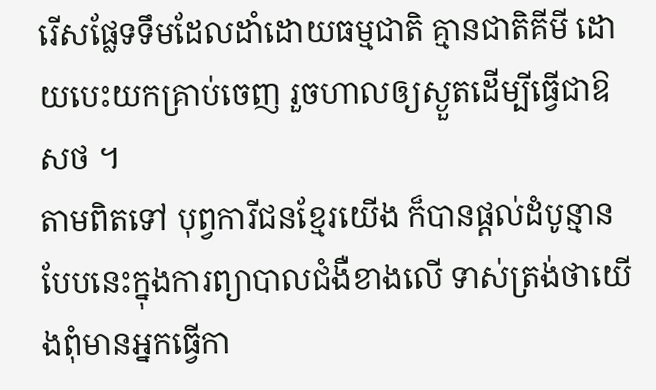រើសផ្លែទទឹមដែលដាំដោយធម្មជាតិ គ្មានជាតិគីមី ដោយបេះយកគ្រាប់ចេញ រួចហាលឲ្យស្ងួតដើម្បីធ្វើជាឱសថ ។
តាមពិតទៅ បុព្វការីជនខ្មែរយើង ក៏បានផ្តល់ដំបូន្មានបែបនេះក្នុងការព្យាបាលជំងឺខាងលើ ទាស់ត្រង់ថាយើងពុំមានអ្នកធ្វើកា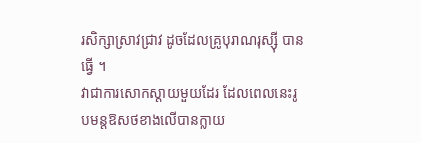រសិក្សាស្រាវជ្រាវ ដូចដែលគ្រូបុរាណរុស្ស៊ី បានធ្វើ ។
វាជាការសោកស្តាយមួយដែរ ដែលពេលនេះរូបមន្តឱសថខាងលើបានក្លាយ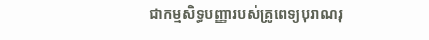ជាកម្មសិទ្ធបញ្ញារបស់គ្រូពេទ្យបុរាណរុ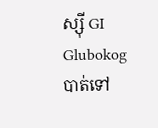ស្ស៊ី GI Glubokog បាត់ទៅ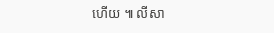ហើយ ៕ លីសា